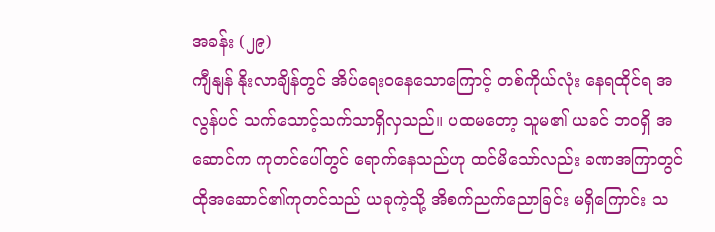အခန်း (၂၉)
ကျီနျန် နိုးလာချိန်တွင် အိပ်ရေးဝနေသောကြောင့် တစ်ကိုယ်လုံး နေရထိုင်ရ အလွန်ပင် သက်သောင့်သက်သာရှိလှသည်။ ပထမတော့ သူမ၏ ယခင် ဘဝရှိ အဆောင်က ကုတင်ပေါ်တွင် ရောက်နေသည်ဟု ထင်မိသော်လည်း ခဏအကြာတွင် ထိုအဆောင်၏ကုတင်သည် ယခုကဲ့သို့ အိစက်ညက်ညောခြင်း မရှိကြောင်း သ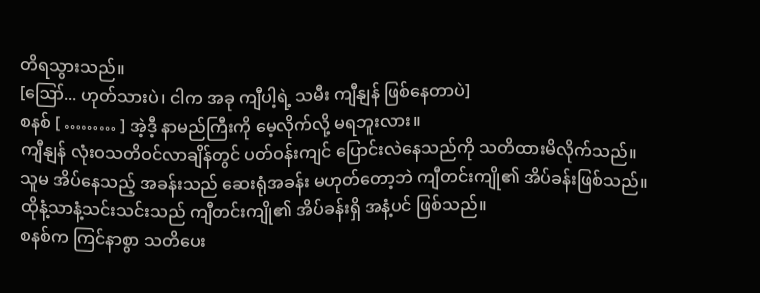တိရသွားသည်။
[ဪ... ဟုတ်သားပဲ၊ ငါက အခု ကျီပါ့ရဲ့ သမီး ကျီနျန် ဖြစ်နေတာပဲ]
စနစ် [ ……… ] အဲ့ဒီ့ နာမည်ကြီးကို မေ့လိုက်လို့ မရဘူးလား။
ကျီနျန် လုံးဝသတိဝင်လာချိန်တွင် ပတ်ဝန်းကျင် ပြောင်းလဲနေသည်ကို သတိထားမိလိုက်သည်။ သူမ အိပ်နေသည့် အခန်းသည် ဆေးရုံအခန်း မဟုတ်တော့ဘဲ ကျီတင်းကျို၏ အိပ်ခန်းဖြစ်သည်။ ထိုနံ့သာနံ့သင်းသင်းသည် ကျီတင်းကျို၏ အိပ်ခန်းရှိ အနံ့ပင် ဖြစ်သည်။
စနစ်က ကြင်နာစွာ သတိပေး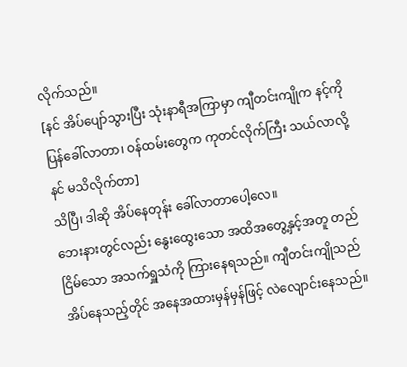လိုက်သည်။
[နင် အိပ်ပျော်သွားပြီး သုံးနာရီအကြာမှာ ကျီတင်းကျိုက နင့်ကို ပြန်ခေါ်လာတာ၊ ဝန်ထမ်းတွေက ကုတင်လိုက်ကြီး သယ်လာလို့ နင် မသိလိုက်တာ]
သိပြီ၊ ဒါဆို အိပ်နေတုန်း ခေါ်လာတာပေါ့လေ။
ဘေးနားတွင်လည်း နွေးထွေးသော အထိအတွေ့နှင့်အတူ တည်ငြိမ်သော အသက်ရှူသံကို ကြားနေရသည်။ ကျီတင်းကျိုသည် အိပ်နေသည့်တိုင် အနေအထားမှန်မှန်ဖြင့် လဲလျောင်းနေသည်။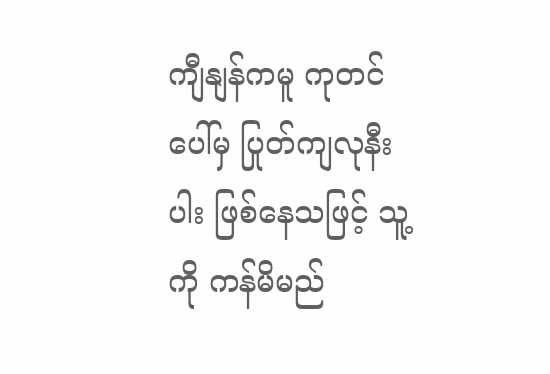ကျီနျန်ကမူ ကုတင်ပေါ်မှ ပြုတ်ကျလုနီးပါး ဖြစ်နေသဖြင့် သူ့ကို ကန်မိမည်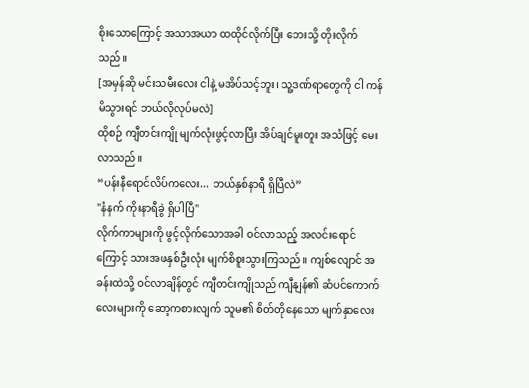စိုးသောကြောင့် အသာအယာ ထထိုင်လိုက်ပြီး ဘေးသို့ တိုးလိုက်သည်။
[အမှန်ဆို မင်းသမီးလေး ငါနဲ့ မအိပ်သင့်ဘူး၊ သူ့ဒဏ်ရာတွေကို ငါ ကန်မိသွားရင် ဘယ်လိုလုပ်မလဲ]
ထိုစဉ် ကျီတင်းကျို မျက်လုံးဖွင့်လာပြီး အိပ်ချင်မူးတူး အသံဖြင့် မေးလာသည်။
“ပန်းနီရောင်လိပ်ကလေး... ဘယ်နှစ်နာရီ ရှိပြီလဲ”
"နံနက် ကိုးနာရီခွဲ ရှိပါပြီ"
လိုက်ကာများကို ဖွင့်လိုက်သောအခါ ဝင်လာသည့် အလင်းရောင်ကြောင့် သားအဖနှစ်ဦးလုံး မျက်စိစူးသွားကြသည်။ ကျစ်လျောင် အခန်းထဲသို့ ဝင်လာချိန်တွင် ကျီတင်းကျိုသည် ကျီနျန်၏ ဆံပင်ကောက်လေးများကို ဆော့ကစားလျက် သူမ၏ စိတ်တိုနေသော မျက်နှာလေး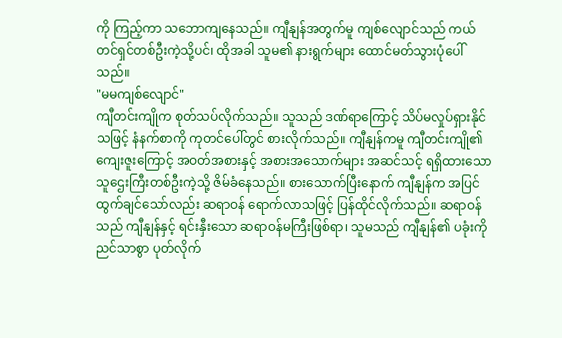ကို ကြည့်ကာ သဘောကျနေသည်။ ကျီနျန်အတွက်မူ ကျစ်လျောင်သည် ကယ်တင်ရှင်တစ်ဦးကဲ့သို့ပင်၊ ထိုအခါ သူမ၏ နားရွက်များ ထောင်မတ်သွားပုံပေါ်သည်။
"မမကျစ်လျောင်"
ကျီတင်းကျိုက စုတ်သပ်လိုက်သည်။ သူသည် ဒဏ်ရာကြောင့် သိပ်မလှုပ်ရှားနိုင်သဖြင့် နံနက်စာကို ကုတင်ပေါ်တွင် စားလိုက်သည်။ ကျီနျန်ကမူ ကျီတင်းကျို၏ ကျေးဇူးကြောင့် အဝတ်အစားနှင့် အစားအသောက်များ အဆင်သင့် ရရှိထားသော သူဌေးကြီးတစ်ဦးကဲ့သို့ ဇိမ်ခံနေသည်။ စားသောက်ပြီးနောက် ကျီနျန်က အပြင်ထွက်ချင်သော်လည်း ဆရာဝန် ရောက်လာသဖြင့် ပြန်ထိုင်လိုက်သည်။ ဆရာဝန်သည် ကျီနျန်နှင့် ရင်းနှီးသော ဆရာဝန်မကြီးဖြစ်ရာ၊ သူမသည် ကျီနျန်၏ ပခုံးကို ညင်သာစွာ ပုတ်လိုက်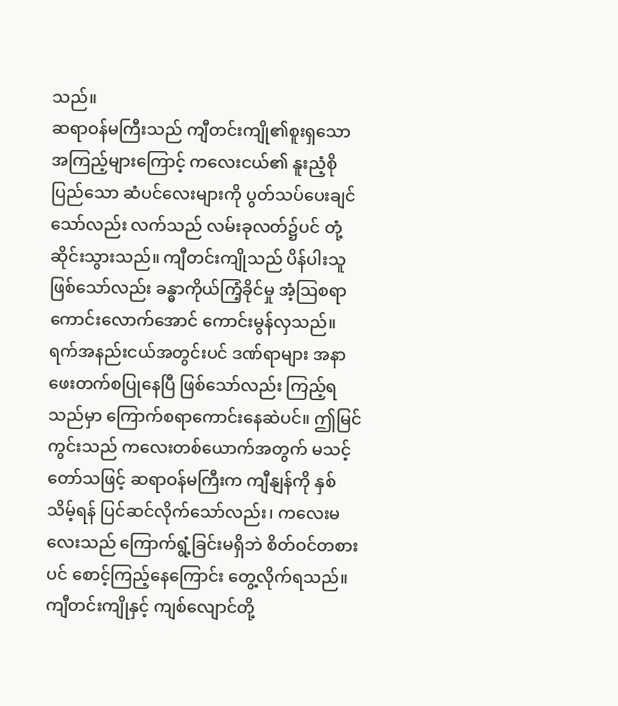သည်။
ဆရာဝန်မကြီးသည် ကျီတင်းကျို၏စူးရှသော အကြည့်များကြောင့် ကလေးငယ်၏ နူးညံ့စိုပြည်သော ဆံပင်လေးများကို ပွတ်သပ်ပေးချင်သော်လည်း လက်သည် လမ်းခုလတ်၌ပင် တုံ့ဆိုင်းသွားသည်။ ကျီတင်းကျိုသည် ပိန်ပါးသူဖြစ်သော်လည်း ခန္ဓာကိုယ်ကြံ့ခိုင်မှု အံ့ဩစရာကောင်းလောက်အောင် ကောင်းမွန်လှသည်။ ရက်အနည်းငယ်အတွင်းပင် ဒဏ်ရာများ အနာဖေးတက်စပြုနေပြီ ဖြစ်သော်လည်း ကြည့်ရသည်မှာ ကြောက်စရာကောင်းနေဆဲပင်။ ဤမြင်ကွင်းသည် ကလေးတစ်ယောက်အတွက် မသင့်တော်သဖြင့် ဆရာဝန်မကြီးက ကျီနျန်ကို နှစ်သိမ့်ရန် ပြင်ဆင်လိုက်သော်လည်း၊ ကလေးမလေးသည် ကြောက်ရွံ့ခြင်းမရှိဘဲ စိတ်ဝင်တစားပင် စောင့်ကြည့်နေကြောင်း တွေ့လိုက်ရသည်။ ကျီတင်းကျိုနှင့် ကျစ်လျောင်တို့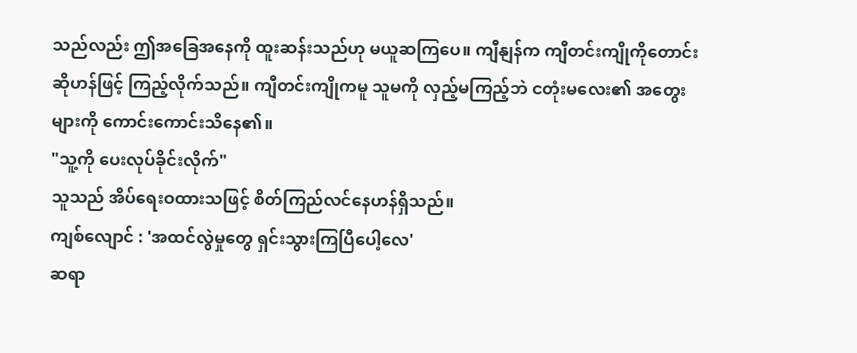သည်လည်း ဤအခြေအနေကို ထူးဆန်းသည်ဟု မယူဆကြပေ။ ကျီနျန်က ကျီတင်းကျိုကိုတောင်းဆိုဟန်ဖြင့် ကြည့်လိုက်သည်။ ကျီတင်းကျိုကမူ သူမကို လှည့်မကြည့်ဘဲ ငတုံးမလေး၏ အတွေးများကို ကောင်းကောင်းသိနေ၏။
"သူ့ကို ပေးလုပ်ခိုင်းလိုက်"
သူသည် အိပ်ရေးဝထားသဖြင့် စိတ်ကြည်လင်နေဟန်ရှိသည်။
ကျစ်လျောင် : 'အထင်လွဲမှုတွေ ရှင်းသွားကြပြီပေါ့လေ'
ဆရာ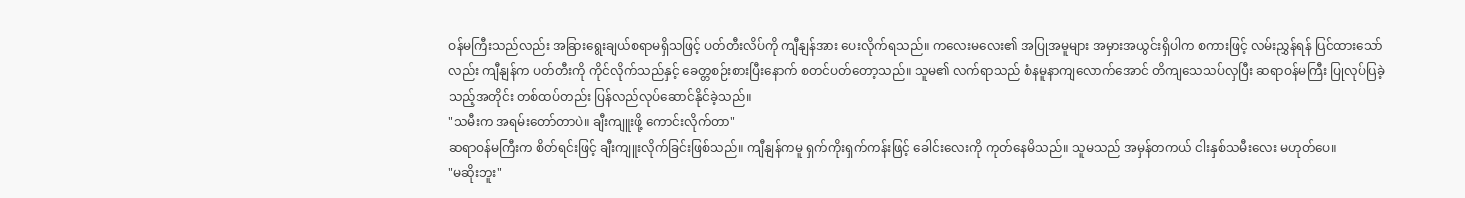ဝန်မကြီးသည်လည်း အခြားရွေးချယ်စရာမရှိသဖြင့် ပတ်တီးလိပ်ကို ကျီနျန်အား ပေးလိုက်ရသည်။ ကလေးမလေး၏ အပြုအမူများ အမှားအယွင်းရှိပါက စကားဖြင့် လမ်းညွှန်ရန် ပြင်ထားသော်လည်း ကျီနျန်က ပတ်တီးကို ကိုင်လိုက်သည်နှင့် ခေတ္တစဉ်းစားပြီးနောက် စတင်ပတ်တော့သည်။ သူမ၏ လက်ရာသည် စံနမူနာကျလောက်အောင် တိကျသေသပ်လှပြီး ဆရာဝန်မကြီး ပြုလုပ်ပြခဲ့သည့်အတိုင်း တစ်ထပ်တည်း ပြန်လည်လုပ်ဆောင်နိုင်ခဲ့သည်။
"သမီးက အရမ်းတော်တာပဲ။ ချီးကျူးဖို့ ကောင်းလိုက်တာ"
ဆရာဝန်မကြီးက စိတ်ရင်းဖြင့် ချီးကျူးလိုက်ခြင်းဖြစ်သည်။ ကျီနျန်ကမူ ရှက်ကိုးရှက်ကန်းဖြင့် ခေါင်းလေးကို ကုတ်နေမိသည်။ သူမသည် အမှန်တကယ် ငါးနှစ်သမီးလေး မဟုတ်ပေ။
"မဆိုးဘူး"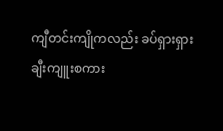ကျီတင်းကျိုကလည်း ခပ်ရှားရှား ချီးကျူးစကား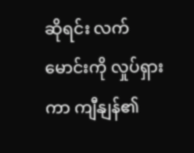ဆိုရင်း လက်မောင်းကို လှုပ်ရှားကာ ကျီနျန်၏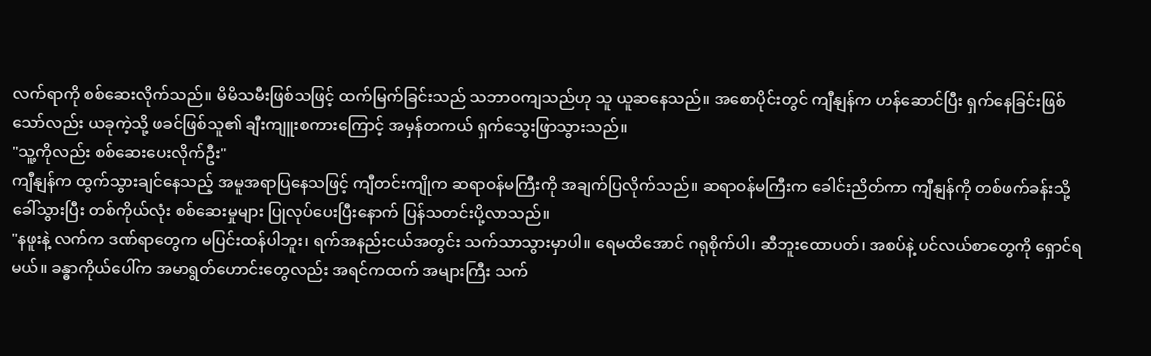လက်ရာကို စစ်ဆေးလိုက်သည်။ မိမိသမီးဖြစ်သဖြင့် ထက်မြက်ခြင်းသည် သဘာဝကျသည်ဟု သူ ယူဆနေသည်။ အစောပိုင်းတွင် ကျီနျန်က ဟန်ဆောင်ပြီး ရှက်နေခြင်းဖြစ်သော်လည်း ယခုကဲ့သို့ ဖခင်ဖြစ်သူ၏ ချီးကျူးစကားကြောင့် အမှန်တကယ် ရှက်သွေးဖြာသွားသည်။
"သူ့ကိုလည်း စစ်ဆေးပေးလိုက်ဦး"
ကျီနျန်က ထွက်သွားချင်နေသည့် အမူအရာပြနေသဖြင့် ကျီတင်းကျိုက ဆရာဝန်မကြီးကို အချက်ပြလိုက်သည်။ ဆရာဝန်မကြီးက ခေါင်းညိတ်ကာ ကျီနျန်ကို တစ်ဖက်ခန်းသို့ ခေါ်သွားပြီး တစ်ကိုယ်လုံး စစ်ဆေးမှုများ ပြုလုပ်ပေးပြီးနောက် ပြန်သတင်းပို့လာသည်။
"နဖူးနဲ့ လက်က ဒဏ်ရာတွေက မပြင်းထန်ပါဘူး၊ ရက်အနည်းငယ်အတွင်း သက်သာသွားမှာပါ။ ရေမထိအောင် ဂရုစိုက်ပါ၊ ဆီဘူးထောပတ်၊ အစပ်နဲ့ ပင်လယ်စာတွေကို ရှောင်ရမယ်။ ခန္ဓာကိုယ်ပေါ်က အမာရွတ်ဟောင်းတွေလည်း အရင်ကထက် အများကြီး သက်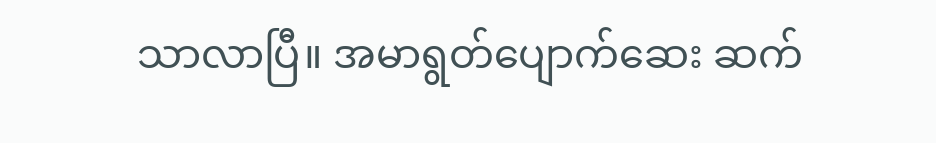သာလာပြီ။ အမာရွတ်ပျောက်ဆေး ဆက်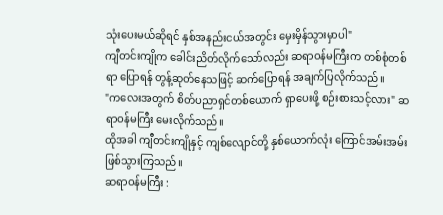သုံးပေးမယ်ဆိုရင် နှစ်အနည်းငယ်အတွင်း မှေးမှိန်သွားမှာပါ"
ကျီတင်းကျိုက ခေါင်းညိတ်လိုက်သော်လည်း ဆရာဝန်မကြီးက တစ်စုံတစ်ရာ ပြောရန် တွန့်ဆုတ်နေသဖြင့် ဆက်ပြောရန် အချက်ပြလိုက်သည်။
"ကလေးအတွက် စိတ်ပညာရှင်တစ်ယောက် ရှာပေးဖို့ စဉ်းစားသင့်လား" ဆရာဝန်မကြီး မေးလိုက်သည်။
ထိုအခါ ကျီတင်းကျိုနှင့် ကျစ်လျောင်တို့ နှစ်ယောက်လုံး ကြောင်အမ်းအမ်းဖြစ်သွားကြသည်။
ဆရာဝန်မကြီး :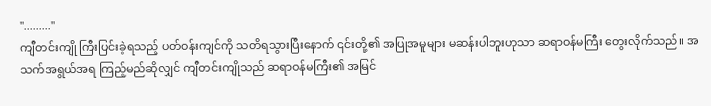"........."
ကျီတင်းကျို ကြီးပြင်းခဲ့ရသည့် ပတ်ဝန်းကျင်ကို သတိရသွားပြီးနောက် ၎င်းတို့၏ အပြုအမူများ မဆန်းပါဘူးဟုသာ ဆရာဝန်မကြီး တွေးလိုက်သည်။ အသက်အရွယ်အရ ကြည့်မည်ဆိုလျှင် ကျီတင်းကျိုသည် ဆရာဝန်မကြီး၏ အမြင်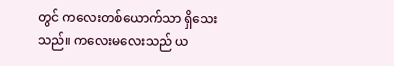တွင် ကလေးတစ်ယောက်သာ ရှိသေးသည်။ ကလေးမလေးသည် ယ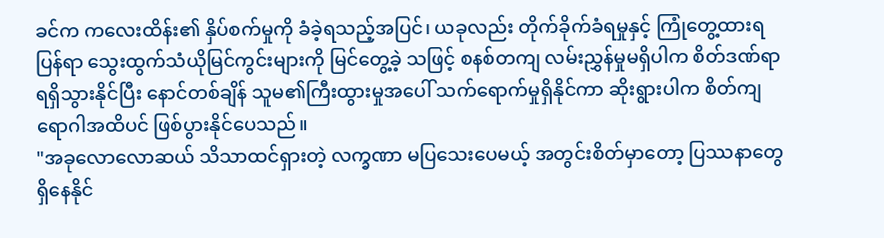ခင်က ကလေးထိန်း၏ နှိပ်စက်မှုကို ခံခဲ့ရသည့်အပြင်၊ ယခုလည်း တိုက်ခိုက်ခံရမှုနှင့် ကြုံတွေ့ထားရပြန်ရာ သွေးထွက်သံယိုမြင်ကွင်းများကို မြင်တွေ့ခဲ့ သဖြင့် စနစ်တကျ လမ်းညွှန်မှုမရှိပါက စိတ်ဒဏ်ရာရရှိသွားနိုင်ပြီး နောင်တစ်ချိန် သူမ၏ကြီးထွားမှုအပေါ် သက်ရောက်မှုရှိနိုင်ကာ ဆိုးရွားပါက စိတ်ကျရောဂါအထိပင် ဖြစ်ပွားနိုင်ပေသည်။
"အခုလောလောဆယ် သိသာထင်ရှားတဲ့ လက္ခဏာ မပြသေးပေမယ့် အတွင်းစိတ်မှာတော့ ပြဿနာတွေ ရှိနေနိုင်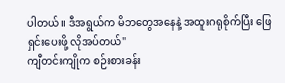ပါတယ်။ ဒီအရွယ်က မိဘတွေအနေနဲ့ အထူးဂရုစိုက်ပြီး ဖြေရှင်းပေးဖို့ လိုအပ်တယ်"
ကျီတင်းကျိုက စဉ်းစားခန်း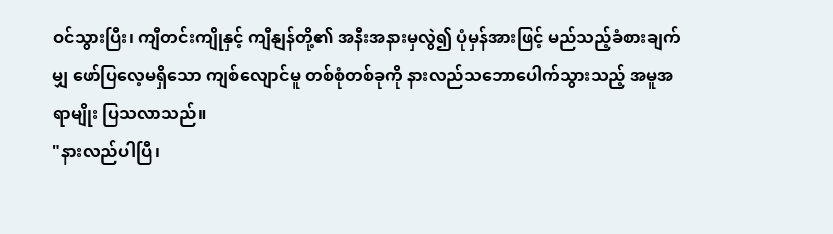ဝင်သွားပြီး၊ ကျီတင်းကျိုနှင့် ကျီနျန်တို့၏ အနီးအနားမှလွဲ၍ ပုံမှန်အားဖြင့် မည်သည့်ခံစားချက်မျှ ဖော်ပြလေ့မရှိသော ကျစ်လျောင်မူ တစ်စုံတစ်ခုကို နားလည်သဘောပေါက်သွားသည့် အမူအရာမျိုး ပြသလာသည်။
"နားလည်ပါပြီ၊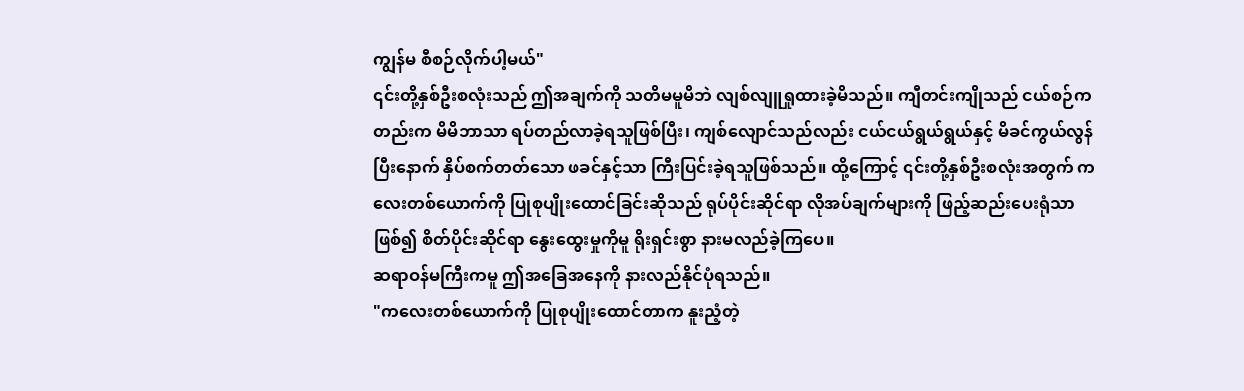ကျွန်မ စီစဉ်လိုက်ပါ့မယ်"
၎င်းတို့နှစ်ဦးစလုံးသည် ဤအချက်ကို သတိမမူမိဘဲ လျစ်လျူရှုထားခဲ့မိသည်။ ကျီတင်းကျိုသည် ငယ်စဉ်ကတည်းက မိမိဘာသာ ရပ်တည်လာခဲ့ရသူဖြစ်ပြီး၊ ကျစ်လျောင်သည်လည်း ငယ်ငယ်ရွယ်ရွယ်နှင့် မိခင်ကွယ်လွန်ပြီးနောက် နှိပ်စက်တတ်သော ဖခင်နှင့်သာ ကြီးပြင်းခဲ့ရသူဖြစ်သည်။ ထို့ကြောင့် ၎င်းတို့နှစ်ဦးစလုံးအတွက် ကလေးတစ်ယောက်ကို ပြုစုပျိုးထောင်ခြင်းဆိုသည် ရုပ်ပိုင်းဆိုင်ရာ လိုအပ်ချက်များကို ဖြည့်ဆည်းပေးရုံသာဖြစ်၍ စိတ်ပိုင်းဆိုင်ရာ နွေးထွေးမှုကိုမူ ရိုးရှင်းစွာ နားမလည်ခဲ့ကြပေ။
ဆရာဝန်မကြီးကမူ ဤအခြေအနေကို နားလည်နိုင်ပုံရသည်။
"ကလေးတစ်ယောက်ကို ပြုစုပျိုးထောင်တာက နူးညံ့တဲ့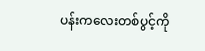ပန်းကလေးတစ်ပွင့်ကို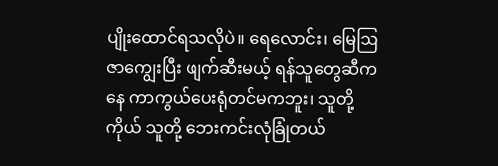ပျိုးထောင်ရသလိုပဲ။ ရေလောင်း၊ မြေဩဇာကျွေးပြီး ဖျက်ဆီးမယ့် ရန်သူတွေဆီကနေ ကာကွယ်ပေးရုံတင်မကဘူး၊ သူတို့ကိုယ် သူတို့ ဘေးကင်းလုံခြုံတယ်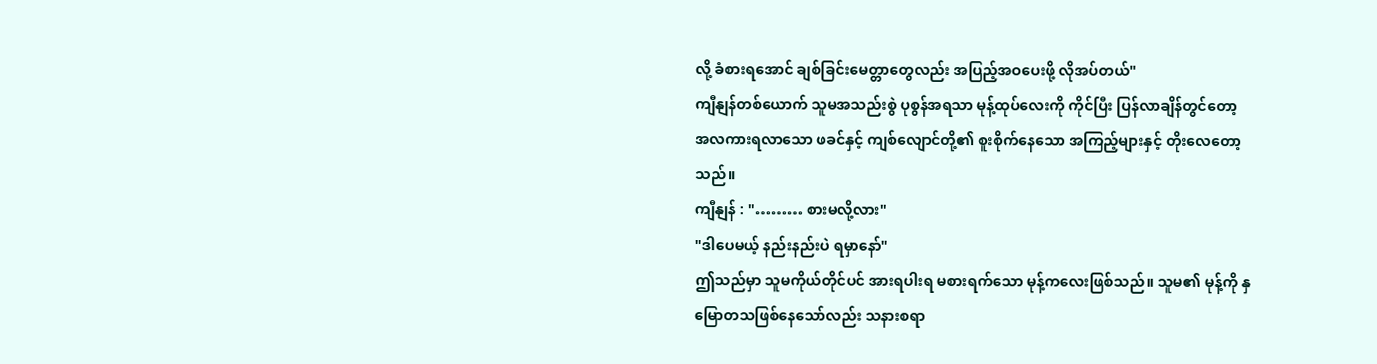လို့ ခံစားရအောင် ချစ်ခြင်းမေတ္တာတွေလည်း အပြည့်အဝပေးဖို့ လိုအပ်တယ်"
ကျီနျန်တစ်ယောက် သူမအသည်းစွဲ ပုစွန်အရသာ မုန့်ထုပ်လေးကို ကိုင်ပြီး ပြန်လာချိန်တွင်တော့ အလကားရလာသော ဖခင်နှင့် ကျစ်လျောင်တို့၏ စူးစိုက်နေသော အကြည့်များနှင့် တိုးလေတော့သည်။
ကျီနျန် : "……… စားမလို့လား"
"ဒါပေမယ့် နည်းနည်းပဲ ရမှာနော်"
ဤသည်မှာ သူမကိုယ်တိုင်ပင် အားရပါးရ မစားရက်သော မုန့်ကလေးဖြစ်သည်။ သူမ၏ မုန့်ကို နှမြောတသဖြစ်နေသော်လည်း သနားစရာ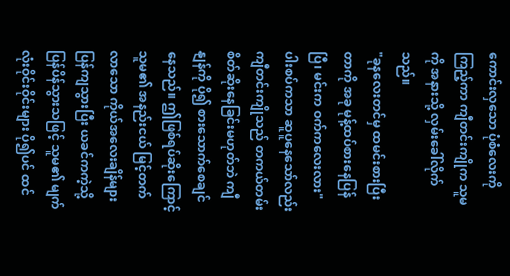ကောင်းလှသော ပုံစံလေးကို ကြည့်ကာ ကျီတင်းကျိုက သူမကို အနားသို့ လှမ်းခေါ်လိုက်သည်။
"ခုနလေးတင်မှ ထမင်းစားပြီးတာကို အခု မုန့်ထပ်စားနေပြန်ပြီ၊ မင်းက ဝက်ကလေးလား"
ပါးစပ်ကသာ ဆူပူနေသော်လည်း ကျီတင်းကျိုသည် တကယ်တမ်း စိတ်ဆိုးနေခြင်းမဟုတ်ဘဲ ကျီနျန်ကို ပို၍ စားသောက်စေချင်နေသည်။ ဤဖြစ်ရပ်ဆိုးကြောင့် သူမ၏ အနည်းငယ် မြင့်တက်လာသော ကိုယ်အလေးချိန်များ ပြန်ကျသွားပြီး ယခင်ကကဲ့သို့ ပြန်ပိန်သွားသဖြင့် သူမ၏ မျက်လုံးဝိုင်းဝိုင်းများ ပို၍ပင် ထင်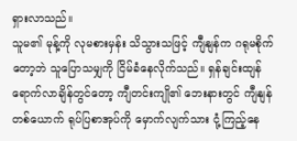ရှားလာသည်။
သူမ၏ မုန့်ကို လုမစားမှန်း သိသွားသဖြင့် ကျီနျန်က ဂရုမစိုက်တော့ဘဲ သူပြောသမျှကို ငြိမ်ခံနေလိုက်သည်။ ရှန်ချင်းထျန် ရောက်လာချိန်တွင်တော့ ကျီတင်းကျို၏ ဘေးနားတွင် ကျီနျန်တစ်ယောက် ရုပ်ပြစာအုပ်ကို မှောက်လျက်သား ငုံ့ကြည့်နေ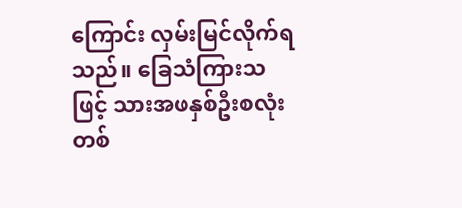ကြောင်း လှမ်းမြင်လိုက်ရသည်။ ခြေသံကြားသဖြင့် သားအဖနှစ်ဦးစလုံး တစ်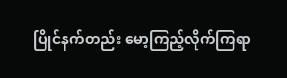ပြိုင်နက်တည်း မော့ကြည့်လိုက်ကြရာ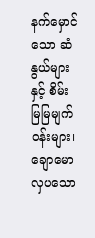နက်မှောင်သော ဆံနွယ်များနှင့် စိမ်းမြမြမျက်ဝန်းများ၊ ချောမောလှပသော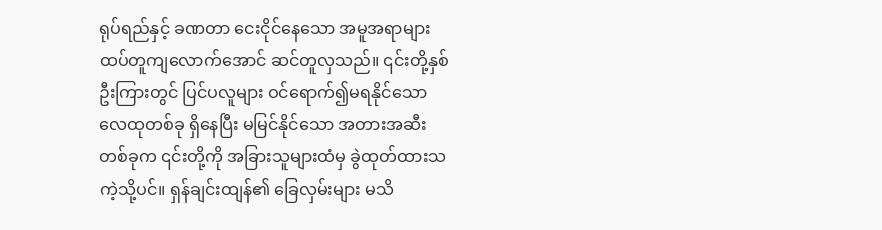ရုပ်ရည်နှင့် ခဏတာ ငေးငိုင်နေသော အမူအရာများ ထပ်တူကျလောက်အောင် ဆင်တူလှသည်။ ၎င်းတို့နှစ်ဦးကြားတွင် ပြင်ပလူများ ဝင်ရောက်၍မရနိုင်သော လေထုတစ်ခု ရှိနေပြီး မမြင်နိုင်သော အတားအဆီးတစ်ခုက ၎င်းတို့ကို အခြားသူများထံမှ ခွဲထုတ်ထားသကဲ့သို့ပင်။ ရှန်ချင်းထျန်၏ ခြေလှမ်းများ မသိ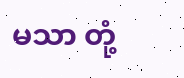မသာ တုံ့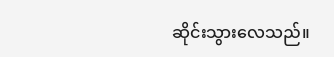ဆိုင်းသွားလေသည်။